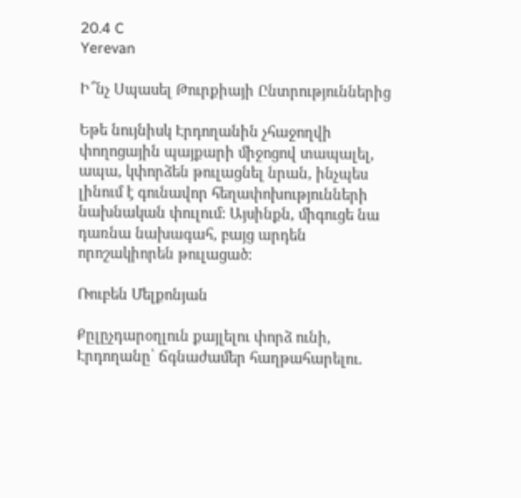20.4 C
Yerevan

Ի՞նչ Սպասել Թուրքիայի Ընտրություններից

Եթե նույնիսկ Էրդողանին չհաջողվի փողոցային պայքարի միջոցով տապալել, ապա, կփորձեն թուլացնել նրան, ինչպես լինում է գունավոր հեղափոխությունների նախնական փուլում: Այսինքն, միգուցե նա դառնա նախագահ, բայց արդեն որոշակիորեն թուլացած:

Ռուբեն Մելքոնյան

Քըլըչդարօղլուն քայլելու փորձ ունի, Էրդողանը՝ ճգնաժամեր հաղթահարելու.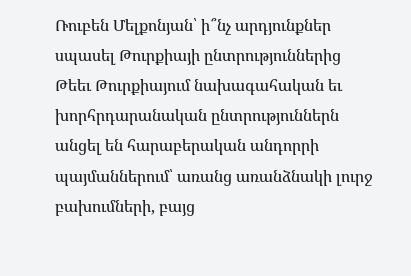Ռուբեն Մելքոնյան՝ ի՞նչ արդյունքներ սպասել Թուրքիայի ընտրություններից Թեեւ Թուրքիայում նախագահական եւ խորհրդարանական ընտրություններն անցել են հարաբերական անդորրի պայմաններում՝ առանց առանձնակի լուրջ բախումների, բայց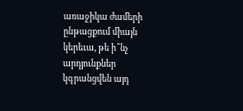առաջիկա ժամերի ընթացքում միայն կերեւա, թե ի՞նչ արդյունքներ կգրանցվեն այդ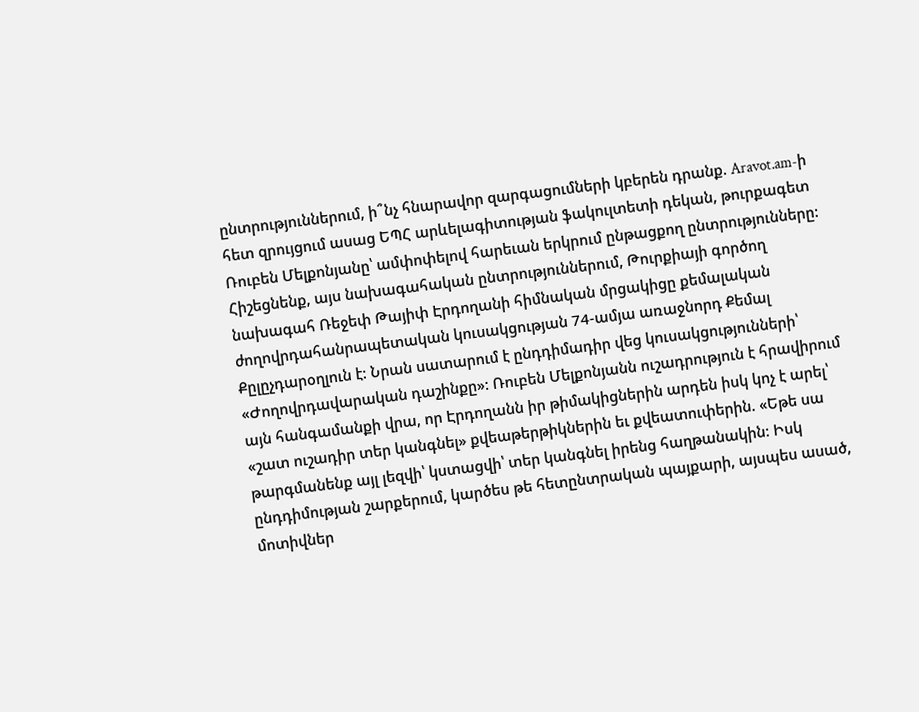ընտրություններում, ի՞նչ հնարավոր զարգացումների կբերեն դրանք. Aravot.am‑ի հետ զրույցում ասաց ԵՊՀ արևելագիտության ֆակուլտետի դեկան, թուրքագետ Ռուբեն Մելքոնյանը՝ ամփոփելով հարեւան երկրում ընթացքող ընտրությունները: Հիշեցնենք, այս նախագահական ընտրություններում, Թուրքիայի գործող նախագահ Ռեջեփ Թայիփ Էրդողանի հիմնական մրցակիցը քեմալական ժողովրդահանրապետական կուսակցության 74-ամյա առաջնորդ Քեմալ Քըլըչդարօղլուն է: Նրան սատարում է ընդդիմադիր վեց կուսակցությունների՝ «Ժողովրդավարական դաշինքը»: Ռուբեն Մելքոնյանն ուշադրություն է հրավիրում այն հանգամանքի վրա, որ Էրդողանն իր թիմակիցներին արդեն իսկ կոչ է արել՝ «շատ ուշադիր տեր կանգնել» քվեաթերթիկներին եւ քվեատուփերին. «Եթե սա թարգմանենք այլ լեզվի՝ կստացվի՝ տեր կանգնել իրենց հաղթանակին: Իսկ ընդդիմության շարքերում, կարծես թե հետընտրական պայքարի, այսպես ասած, մոտիվներ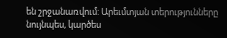են շրջանառվում: Արեւմտյան տերությունները նույնպես, կարծես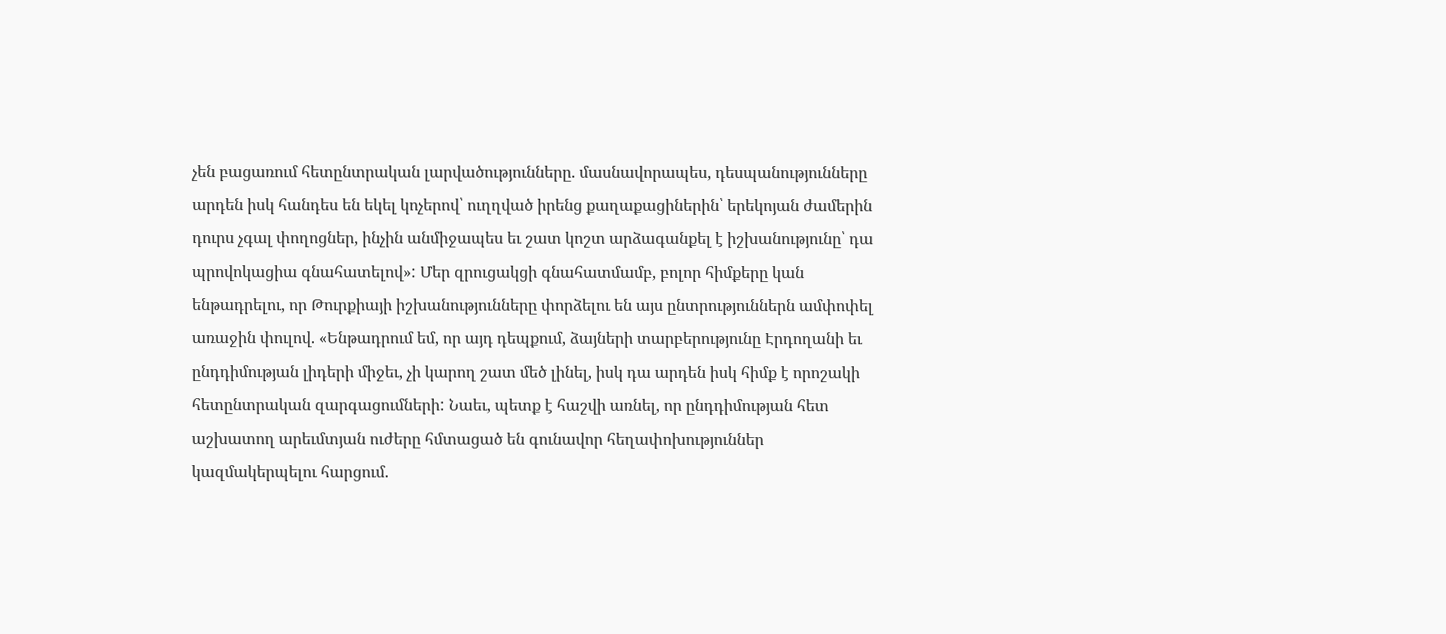չեն բացառում հետընտրական լարվածությունները. մասնավորապես, դեսպանությունները արդեն իսկ հանդես են եկել կոչերով՝ ուղղված իրենց քաղաքացիներին՝ երեկոյան ժամերին դուրս չգալ փողոցներ, ինչին անմիջապես եւ շատ կոշտ արձագանքել է իշխանությունը՝ դա պրովոկացիա գնահատելով»: Մեր զրուցակցի գնահատմամբ, բոլոր հիմքերը կան ենթադրելու, որ Թուրքիայի իշխանությունները փորձելու են այս ընտրություններն ամփոփել առաջին փուլով. «Ենթադրում եմ, որ այդ դեպքում, ձայների տարբերությունը Էրդողանի եւ ընդդիմության լիդերի միջեւ, չի կարող շատ մեծ լինել, իսկ դա արդեն իսկ հիմք է որոշակի հետընտրական զարգացումների: Նաեւ, պետք է հաշվի առնել, որ ընդդիմության հետ աշխատող արեւմտյան ուժերը հմտացած են գունավոր հեղափոխություններ կազմակերպելու հարցում.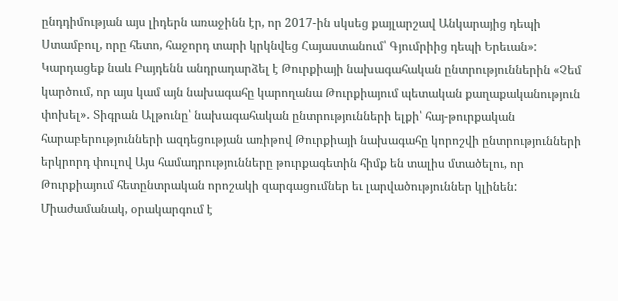ընդդիմության այս լիդերն առաջինն էր, որ 2017-ին սկսեց քայլարշավ Անկարայից դեպի Ստամբուլ, որը հետո, հաջորդ տարի կրկնվեց Հայաստանում՝ Գյումրիից դեպի Երեւան»: Կարդացեք նաև Բայդենն անդրադարձել է Թուրքիայի նախագահական ընտրություններին «Չեմ կարծում, որ այս կամ այն նախագահը կարողանա Թուրքիայում պետական քաղաքականություն փոխել»․ Տիգրան Ալթունը՝ նախագահական ընտրությունների ելքի՝ հայ-թուրքական հարաբերությունների ազդեցության առիթով Թուրքիայի նախագահը կորոշվի ընտրությունների երկրորդ փուլով Այս համադրությունները թուրքագետին հիմք են տալիս մտածելու, որ Թուրքիայում հետընտրական որոշակի զարգացումներ եւ լարվածություններ կլինեն: Միաժամանակ, օրակարգում է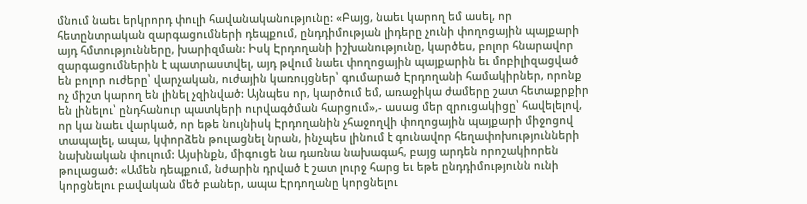մնում նաեւ երկրորդ փուլի հավանականությունը: «Բայց, նաեւ կարող եմ ասել, որ հետընտրական զարգացումների դեպքում, ընդդիմության լիդերը չունի փողոցային պայքարի այդ հմտությունները, խարիզման: Իսկ Էրդողանի իշխանությունը, կարծես, բոլոր հնարավոր զարգացումներին է պատրաստվել, այդ թվում նաեւ փողոցային պայքարին եւ մոբիլիզացված են բոլոր ուժերը՝ վարչական, ուժային կառույցներ՝ գումարած Էրդողանի համակիրներ, որոնք ոչ միշտ կարող են լինել չզինված: Այնպես որ, կարծում եմ, առաջիկա ժամերը շատ հետաքրքիր են լինելու՝ ընդհանուր պատկերի ուրվագծման հարցում»,- ասաց մեր զրուցակիցը՝ հավելելով, որ կա նաեւ վարկած, որ եթե նույնիսկ Էրդողանին չհաջողվի փողոցային պայքարի միջոցով տապալել, ապա, կփորձեն թուլացնել նրան, ինչպես լինում է գունավոր հեղափոխությունների նախնական փուլում: Այսինքն, միգուցե նա դառնա նախագահ, բայց արդեն որոշակիորեն թուլացած: «Ամեն դեպքում, նժարին դրված է շատ լուրջ հարց եւ եթե ընդդիմությունն ունի կորցնելու բավական մեծ բաներ, ապա Էրդողանը կորցնելու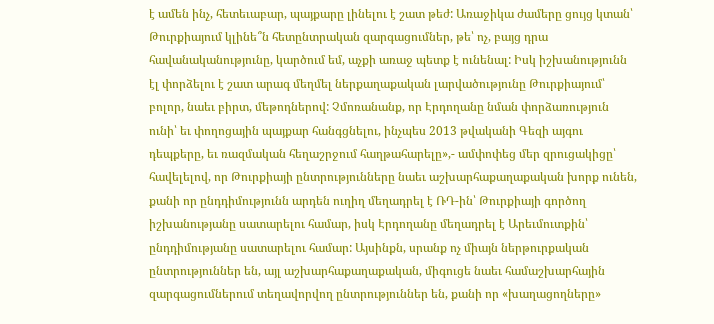է ամեն ինչ, հետեւաբար, պայքարը լինելու է շատ թեժ: Առաջիկա ժամերը ցույց կտան՝ Թուրքիայում կլինե՞ն հետընտրական զարգացումներ, թե՝ ոչ, բայց դրա հավանականությունը, կարծում եմ, աչքի առաջ պետք է ունենալ: Իսկ իշխանությունն էլ փորձելու է շատ արագ մեղմել ներքաղաքական լարվածությունը Թուրքիայում՝ բոլոր, նաեւ բիրտ, մեթոդներով: Չմոռանանք, որ Էրդողանը նման փորձառություն ունի՝ եւ փողոցային պայքար հանգցնելու, ինչպես 2013 թվականի Գեզի այգու դեպքերը, եւ ռազմական հեղաշրջում հաղթահարելը»,- ամփոփեց մեր զրուցակիցը՝ հավելելով, որ Թուրքիայի ընտրությունները նաեւ աշխարհաքաղաքական խորք ունեն, քանի որ ընդդիմությունն արդեն ուղիղ մեղադրել է ՌԴ-ին՝ Թուրքիայի գործող իշխանությանը սատարելու համար, իսկ Էրդողանը մեղադրել է Արեւմուտքին՝ ընդդիմությանը սատարելու համար: Այսինքն, սրանք ոչ միայն ներթուրքական ընտրություններ են, այլ աշխարհաքաղաքական, միգուցե նաեւ համաշխարհային զարգացումներում տեղավորվող ընտրություններ են, քանի որ «խաղացողները»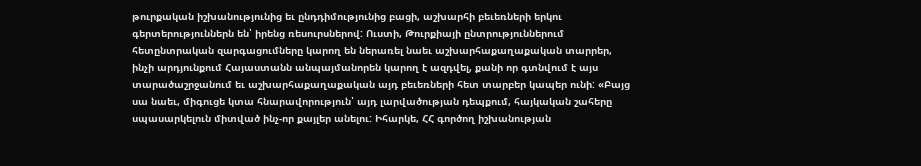թուրքական իշխանությունից եւ ընդդիմությունից բացի, աշխարհի բեւեռների երկու գերտերություններն են՝ իրենց ռեսուրսներով: Ուստի, Թուրքիայի ընտրություններում հետընտրական զարգացումները կարող են ներառել նաեւ աշխարհաքաղաքական տարրեր, ինչի արդյունքում Հայաստանն անպայմանորեն կարող է ազդվել, քանի որ գտնվում է այս տարածաշրջանում եւ աշխարհաքաղաքական այդ բեւեռների հետ տարբեր կապեր ունի: «Բայց սա նաեւ, միգուցե կտա հնարավորություն՝ այդ լարվածության դեպքում, հայկական շահերը սպասարկելուն միտված ինչ-որ քայլեր անելու: Իհարկե, ՀՀ գործող իշխանության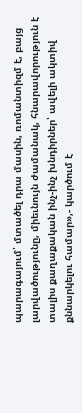պարագայում՝ մտածել դրա մասին, ռոմանտիզմ է, բայց լարվածությունը, միեւնույն ժամանակ, հնարավորություն է տալիս քաղաքական ինչ-ինչ խնդիրներ՝ ավելի ակտիվ քննարկելու համար»,- կարծում է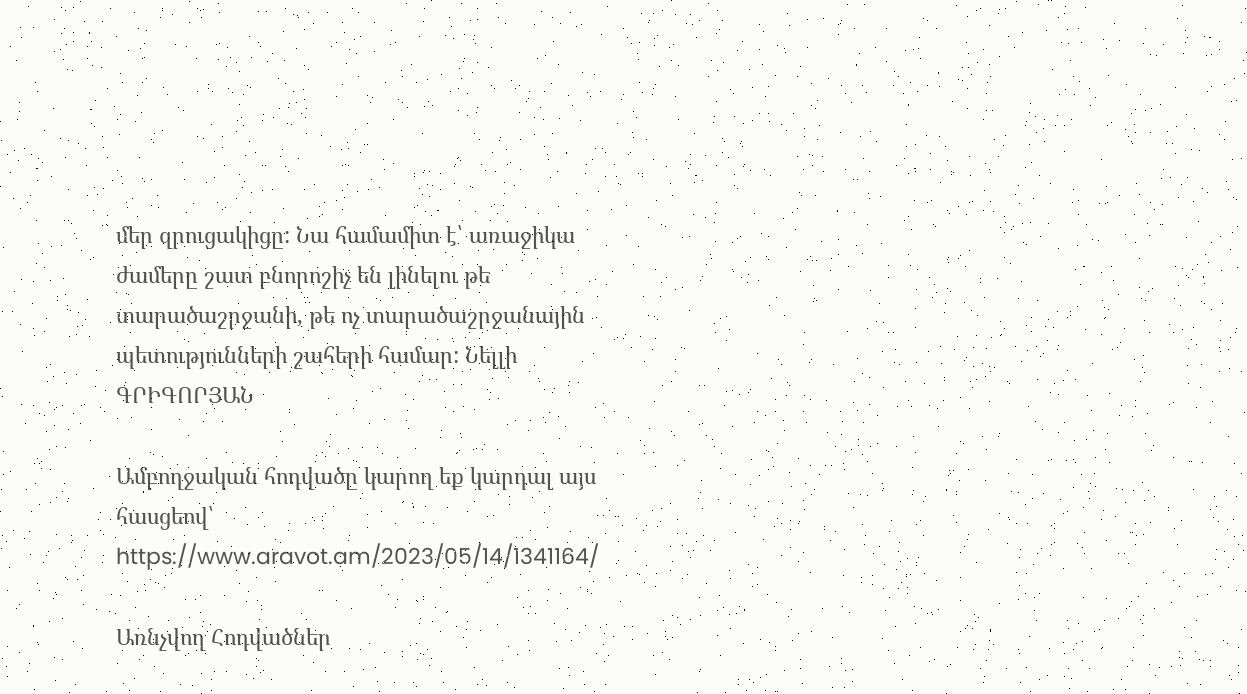մեր զրուցակիցը: Նա համամիտ է՝ առաջիկա ժամերը շատ բնորոշիչ են լինելու թե տարածաշրջանի, թե ոչ տարածաշրջանային պետությունների շահերի համար: Նելլի ԳՐԻԳՈՐՅԱՆ

Ամբողջական հոդվածը կարող եք կարդալ այս հասցեով՝ https://www.aravot.am/2023/05/14/1341164/

Առնչվող Հոդվածներ